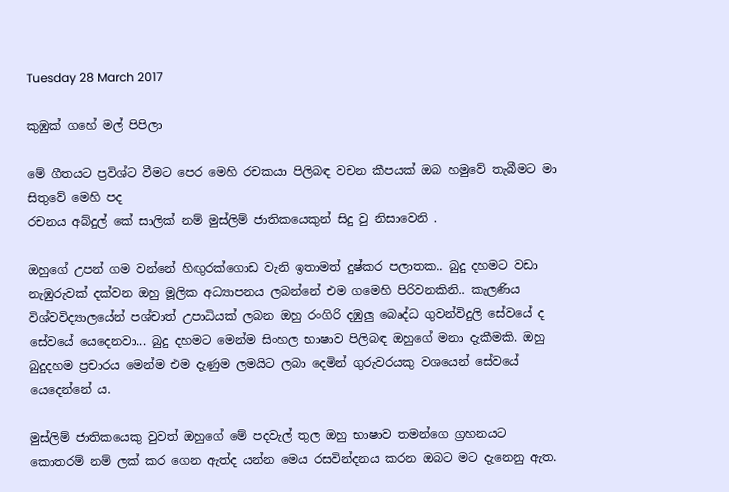Tuesday 28 March 2017

කුඹුක් ගහේ මල් පිපිලා

මේ ගීතයට ප්‍රවිශ්ට වීමට පෙර මෙහි රචකයා පිලිබඳ වචන කීපයක් ඔබ හමුවේ තැබීමට මා සිතුවේ මෙහි පද
රචනය අබ්දුල් කේ සාලික් නම් මුස්ලිම් ජාතිකයෙකුන් සිදු වු නිසාවෙනි .

ඔහුගේ උපන් ගම වන්නේ හිඟුරක්ගොඩ වැනි ඉතාමත් දුෂ්කර පලාතක.. බුදු දහමට වඩා නැඹුරුවක් දක්වන ඔහු මූලික අධ්‍යාපනය ලබන්නේ එම ගමෙහි පිරිවනකිනි.. කැලණිය විශ්වවිද්‍යාලයේන් පශ්චාත් උපාධියක් ලබන ඔහු රංගිරි දඹුලු බෙෘද්ධ ගුවන්විදුලි සේවයේ ද සේවයේ යෙදෙනවා... බුදු දහමට මෙන්ම සිංහල භාෂාව පිලිබඳ ඔහුගේ මනා දැකීමකි. ඔහු බුදුදහම ප්‍රචාරය මෙන්ම එම දැණුම ලමයිට ලබා දෙමින් ගුරුවරයකු වශයෙන් සේවයේ යෙදෙන්නේ ය.

මුස්ලිම් ජාතිකයෙකු වුවත් ඔහුගේ මේ පදවැල් තුල ඔහු භාෂාව තමන්ගෙ ග්‍රහනයට කොතරම් නම් ලක් කර ගෙන ඇත්ද යන්න මෙය රසවින්දනය කරන ඔබට මට දැනෙනු ඇත.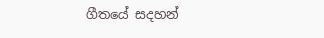ගීතයේ සදහන්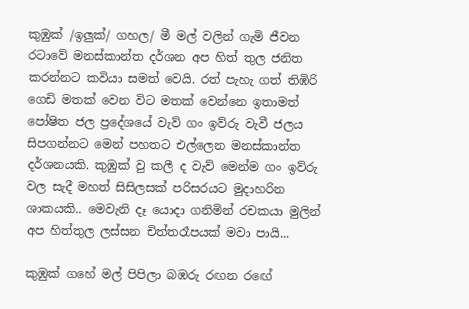කුඹුක් /ඉලුක්/ ගහල/ මී මල් වලින් ගැමි ජීවන රටාවේ මනස්කාන්ත දර්ශන අප හිත් තුල ජනිත කරන්නට කවියා සමත් වෙයි. රත් පැහැ ගත් තිඹිරි ගෙඩි මතක් වෙන විට මතක් වෙන්නෙ ඉතාමත් පෝෂිත ජල ප්‍රදේශයේ වැව් ගං ඉව්රු වැවී ජලය සිපගන්නට මෙන් පහතට එල්ලෙන මනස්කාන්ත දර්ශනයකි. කුඹුක් වු කලී ද වැව් මෙන්ම ගං ඉව්රු වල සැදී මහත් සිසිලසක් පරිසරයට මුදාහරින ශාකයකි.. මෙවැනි දෑ යොදා ගනිමින් රචකයා මුලින් අප හිත්තුල ලස්සන චිත්තරෑපයක් මවා පායි...

කුඹුක් ගහේ මල් පිපිලා බඹරු රඟන රඟේ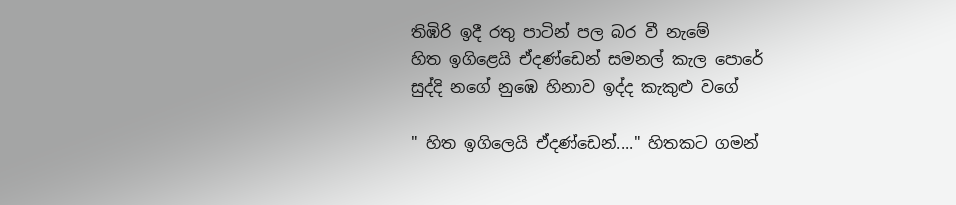තිඹිරි ඉදී රතු පාටින් පල බර වී නැමේ
හිත ඉගිළෙයි ඒදණ්ඩෙන් සමනල් කැල පොරේ
සුද්දි නගේ නුඹෙ හිනාව ඉද්ද කැකුළු වගේ

" හිත ඉගිලෙයි ඒදණ්ඩෙන්...." හිතකට ගමන්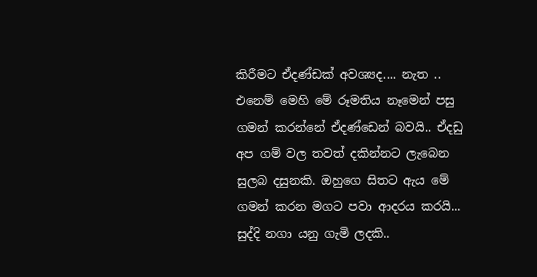කිරීමට ඒදණ්ඩක් අවශ්‍යද.... නැත .. එනෙම් මෙහි මේ රූමතිය නෑමෙන් පසු ගමන් කරන්නේ ඒදණ්ඩෙන් බවයි.. ඒදඩු අප ගම් වල තවත් දකින්නට ලැබෙන සුලබ දසුනකි. ඔහුගෙ සිතට ඇය මේ ගමන් කරන මගට පවා ආදරය කරයි... සුද්දි නගා යනු ගැමි ලදකි..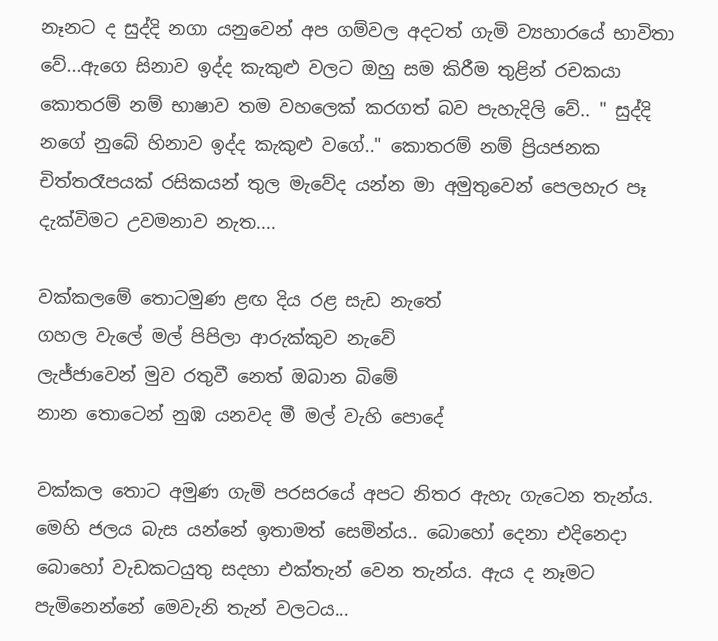නෑනට ද සුද්දි නගා යනුවෙන් අප ගම්වල අදටත් ගැමි ව්‍යහාරයේ භාවිතා වේ...ඇගෙ සිනාව ඉද්ද කැකුළු වලට ඔහු සම කිරීම තුළින් රචකයා කොතරම් නම් භාෂාව තම වහලෙක් කරගත් බව පැහැදිලි වේ.. " සුද්දි නගේ නුබේ හිනාව ඉද්ද කැකුළු වගේ.." කොතරම් නම් ප්‍රියජනක චිත්තරෑපයක් රසිකයන් තුල මැවේද යන්න මා අමුතුවෙන් පෙලහැර පෑ දැක්විමට උවමනාව නැත....

වක්කලමේ තොටමුණ ළඟ දිය රළ සැඩ නැතේ
ගහල වැලේ මල් පිපිලා ආරුක්කුව නැවේ
ලැජ්ජාවෙන් මුව රතුවී නෙත් ඔබාන බිමේ
නාන තොටෙන් නුඹ යනවද මී මල් වැහි පොදේ

වක්කල තොට අමුණ ගැමි පරසරයේ අපට නිතර ඇහැ ගැටෙන තැන්ය. මෙහි ජලය බැස යන්නේ ඉතාමත් සෙමින්ය.. බොහෝ දෙනා එදිනෙදා බොහෝ වැඩකටයුතු සදහා එක්තැන් වෙන තැන්ය. ඇය ද නෑමට පැමිනෙන්නේ මෙවැනි තැන් වලටය...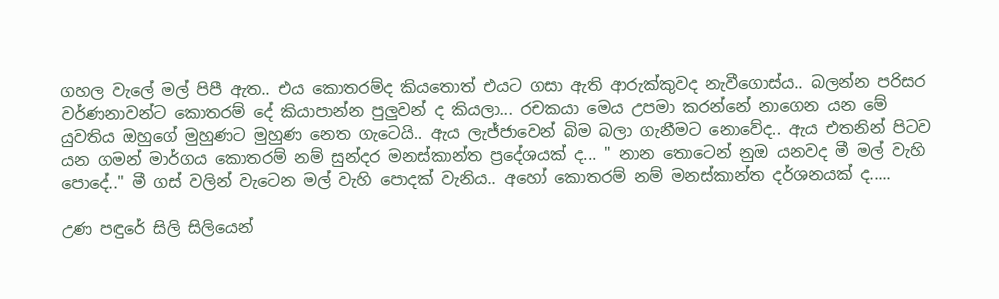ගහල වැලේ මල් පිපී ඇත.. එය කොතරම්ද කියතොත් එයට ගසා ඇති ආරුක්කුවද නැවීගොස්ය.. බලන්න පරිසර වර්ණනාවන්ට කොතරම් දේ කියාපාන්න පුලුවන් ද කියලා... රචකයා මෙය උපමා කරන්නේ නාගෙන යන මේ යුවතිය ඔහුගේ මුහුණට මුහුණ නෙත ගැටෙයි.. ඇය ලැජ්ජාවෙන් බිම බලා ගැනීමට නොවේද.. ඇය එතනින් පිටව යන ගමන් මාර්ගය කොතරම් නම් සුන්දර මනස්කාන්ත ප්‍රදේශයක් ද... " නාන තොටෙන් නුඔ යනවද මී මල් වැහි පොදේ.." මී ගස් වලින් වැටෙන මල් වැහි පොදක් වැනිය.. අහෝ කොතරම් නම් මනස්කාන්ත දර්ශනයක් ද.....

උණ පඳුරේ සිලි සිලියෙන්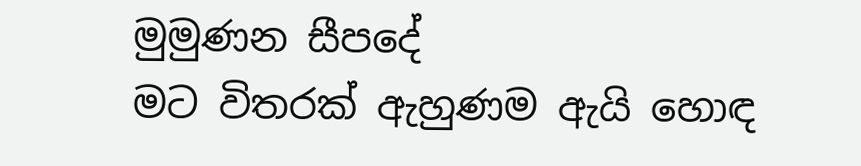මුමුණන සීපදේ
මට විතරක් ඇහුණම ඇයි හොඳ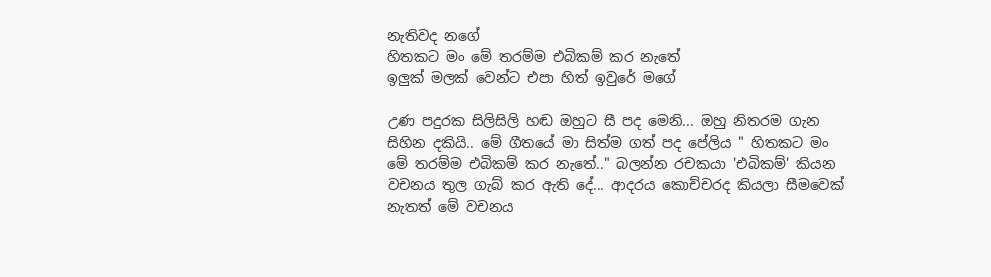නැතිවද නගේ
හිතකට මං මේ තරම්ම එබිකම් කර නැතේ
ඉලුක් මලක් වෙන්ට එපා හිත් ඉවුරේ මගේ

උණ පදුරක සිලිසිලි හඬ ඔහුට සී පද මෙනි... ඔහු නිතරම ගැන සිහින දකියි.. මේ ගීතයේ මා සිත්ම ගත් පද පේලිය " හිතකට මං මේ තරම්ම එබිකම් කර නැතේ.." බලන්න රචකයා 'එබිකම්' කියන වචනය තුල ගැබ් කර ඇති දේ... ආදරය කොච්චරද කියලා සීමවෙක් නැතත් මේ වචනය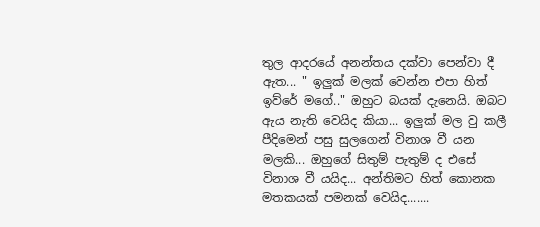තුල ආදරයේ අනන්තය දක්වා පෙන්වා දී ඇත... " ඉලුක් මලක් වෙන්න එපා හිත් ඉව්රේ මගේ.." ඔහුට බයක් දැනෙයි. ඔබට ඇය නැති වෙයිද කියා... ඉලුක් මල වු කලී පීදිමෙන් පසු සුලගෙන් විනාශ වී යන මලකි... ඔහුගේ සිතුම් පැතුම් ද එසේ විනාශ වී යයිද... අන්තිමට හිත් කොනක මතකයක් පමනක් වෙයිද.......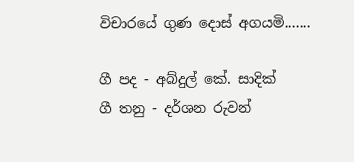විචාරයේ ගුණ දොස් අගයමි.......

ගී පද - අබ්දුල් කේ. සාදික්
ගී තනු - දර්ශන රුවන්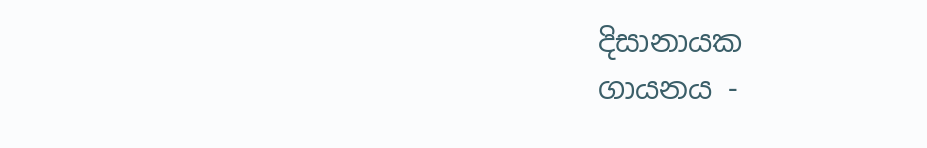දිසානායක
ගායනය -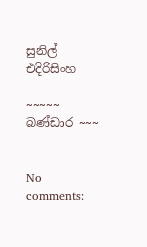සුනිල් එදිරිසිංහ

~~~~~ බණ්ඩාර ~~~


No comments: